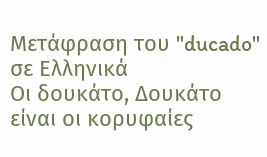Μετάφραση του "ducado" σε Ελληνικά
Οι δουκάτο, Δουκάτο είναι οι κορυφαίες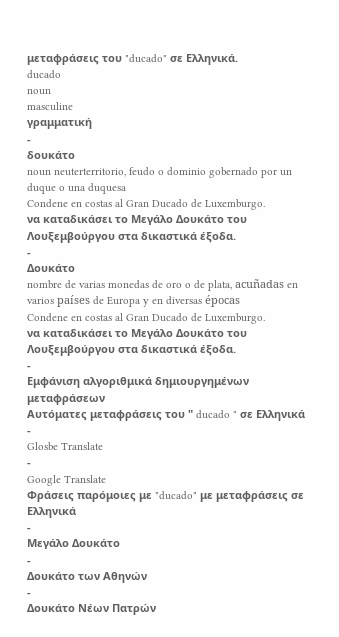μεταφράσεις του "ducado" σε Ελληνικά.
ducado
noun
masculine
γραμματική
-
δουκάτο
noun neuterterritorio, feudo o dominio gobernado por un duque o una duquesa
Condene en costas al Gran Ducado de Luxemburgo.
να καταδικάσει το Μεγάλο Δουκάτο του Λουξεμβούργου στα δικαστικά έξοδα.
-
Δουκάτο
nombre de varias monedas de oro o de plata, acuñadas en varios países de Europa y en diversas épocas
Condene en costas al Gran Ducado de Luxemburgo.
να καταδικάσει το Μεγάλο Δουκάτο του Λουξεμβούργου στα δικαστικά έξοδα.
-
Εμφάνιση αλγοριθμικά δημιουργημένων μεταφράσεων
Αυτόματες μεταφράσεις του " ducado " σε Ελληνικά
-
Glosbe Translate
-
Google Translate
Φράσεις παρόμοιες με "ducado" με μεταφράσεις σε Ελληνικά
-
Μεγάλο Δουκάτο
-
Δουκάτο των Αθηνών
-
Δουκάτο Νέων Πατρών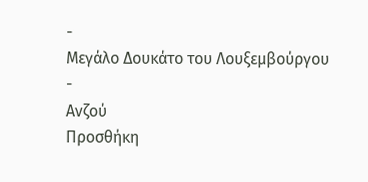-
Μεγάλο Δουκάτο του Λουξεμβούργου
-
Ανζού
Προσθήκη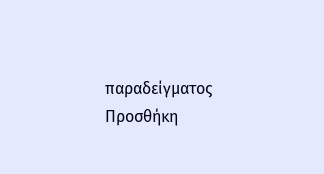παραδείγματος
Προσθήκη